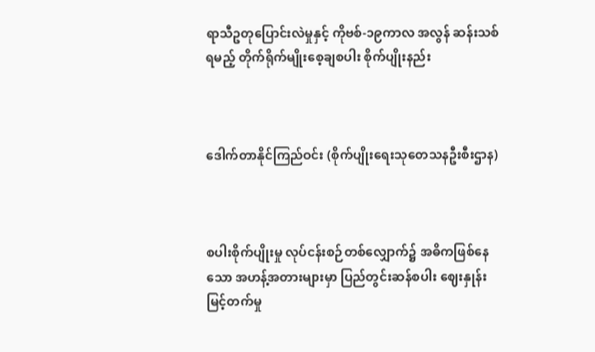ရာသီဥတုပြောင်းလဲမှုနှင့် ကိုဗစ်-၁၉ကာလ အလွန် ဆန်းသစ်ရမည့် တိုက်ရိုက်မျိုးစေ့ချစပါး စိုက်ပျိုးနည်း



ဒေါက်တာနိုင်ကြည်ဝင်း (စိုက်ပျိုးရေးသုတေသနဦးစီးဌာန)



စပါးစိုက်ပျိုးမှု လုပ်ငန်းစဉ်တစ်လျှောက်၌ အဓိကဖြစ်နေသော အဟန့်အတားများမှာ ပြည်တွင်းဆန်စပါး ဈေးနှုန်းမြင့်တက်မှု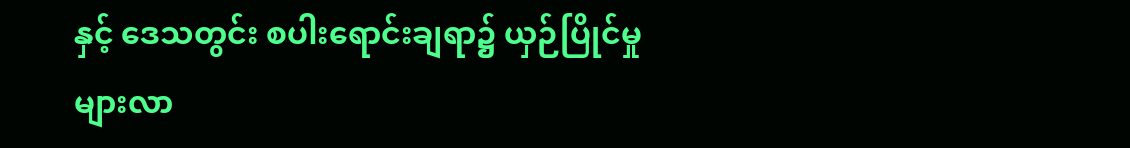နှင့် ဒေသတွင်း စပါးရောင်းချရာ၌ ယှဉ်ပြိုင်မှုများလာ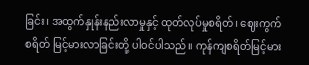ခြင်း၊ အထွက်နှုန်းနည်းလာမှုနှင့် ထုတ်လုပ်မှုစရိတ်၊ ဈေးကွက်စရိတ် မြင့်မားလာခြင်းတို့ ပါဝင်ပါသည်။ ကုန်ကျစရိတ်မြင့်မား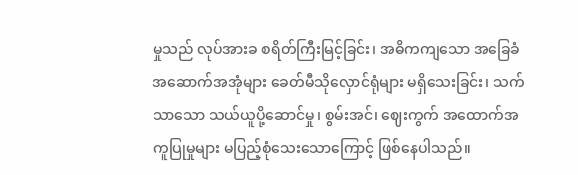မှုသည် လုပ်အားခ စရိတ်ကြီးမြင့်ခြင်း၊ အဓိကကျသော အခြေခံအဆောက်အအုံများ ခေတ်မီသိုလှောင်ရုံများ မရှိသေးခြင်း၊ သက်သာသော သယ်ယူပို့ဆောင်မှု၊ စွမ်းအင်၊ ဈေးကွက် အထောက်အကူပြုမှုများ မပြည့်စုံသေးသောကြောင့် ဖြစ်နေပါသည်။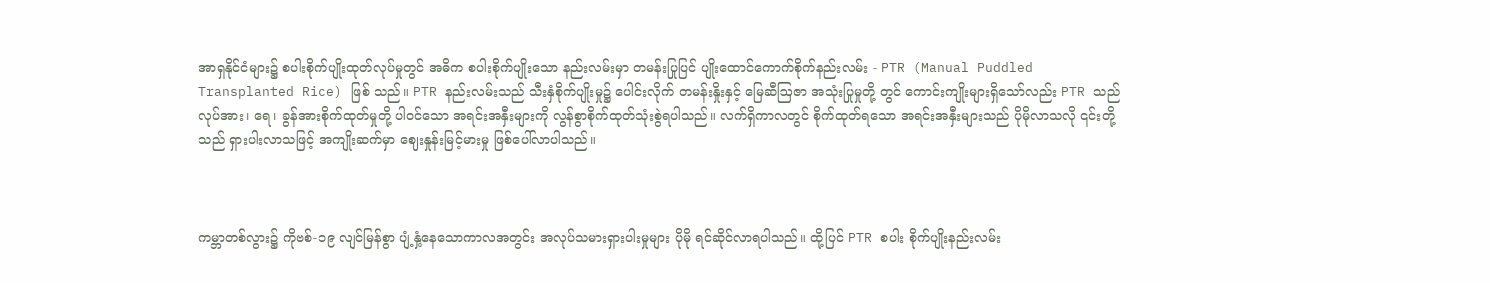အာရှနိုင်ငံများ၌ စပါးစိုက်ပျိုးထုတ်လုပ်မှုတွင် အဓိက စပါးစိုက်ပျိုးသော နည်းလမ်းမှာ တမန်းပြုပြင် ပျိုးထောင်ကောက်စိုက်နည်းလမ်း - PTR (Manual Puddled Transplanted Rice) ဖြစ် သည်။ PTR နည်းလမ်းသည် သီးနှံစိုက်ပျိုးမှု၌ ပေါင်းလိုက် တမန်းနှိုးနှင့် မြေဆီဩဇာ အသုံးပြုမှုတို့ တွင် ကောင်းကျိုးများရှိသော်လည်း PTR သည် လုပ်အား၊ ရေ၊ ခွန်အားစိုက်ထုတ်မှုတို့ ပါဝင်သော အရင်းအနှီးများကို လွန်စွာစိုက်ထုတ်သုံးစွဲရပါသည်။ လက်ရှိကာလတွင် စိုက်ထုတ်ရသော အရင်းအနှီးများသည် ပိုမိုလာသလို ၎င်းတို့သည် ရှားပါးလာသဖြင့် အကျိုးဆက်မှာ ဈေးနှုန်းမြင့်မားမှု ဖြစ်ပေါ်လာပါသည်။



ကမ္ဘာတစ်လွား၌ ကိုဗစ်-၁၉ လျင်မြန်စွာ ပျံ့နှံ့နေသောကာလအတွင်း အလုပ်သမားရှားပါးမှုများ ပိုမို ရင်ဆိုင်လာရပါသည်။ ထို့ပြင် PTR စပါး စိုက်ပျိုးနည်းလမ်း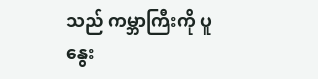သည် ကမ္ဘာကြီးကို ပူနွေး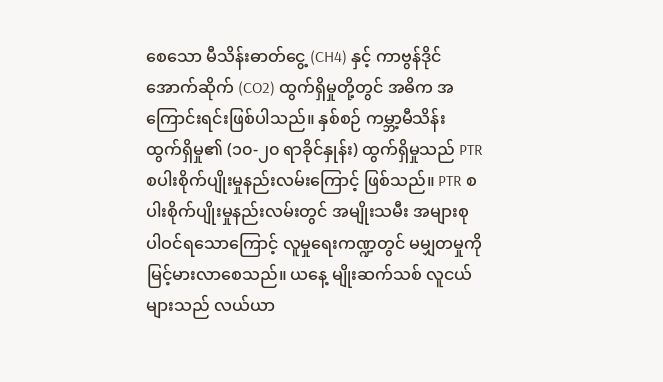စေသော မီသိန်းဓာတ်ငွေ့ (CH4) နှင့် ကာဗွန်ဒိုင် အောက်ဆိုက် (CO2) ထွက်ရှိမှုတို့တွင် အဓိက အကြောင်းရင်းဖြစ်ပါသည်။ နှစ်စဉ် ကမ္ဘာ့မီသိန်း ထွက်ရှိမှု၏ (၁၀-၂၀ ရာခိုင်နှုန်း) ထွက်ရှိမှုသည် PTR စပါးစိုက်ပျိုးမှုနည်းလမ်းကြောင့် ဖြစ်သည်။ PTR စပါးစိုက်ပျိုးမှုနည်းလမ်းတွင် အမျိုးသမီး အများစု ပါဝင်ရသောကြောင့် လူမှုရေးကဏ္ဍတွင် မမျှတမှုကို မြင့်မားလာစေသည်။ ယနေ့ မျိုးဆက်သစ် လူငယ်များသည် လယ်ယာ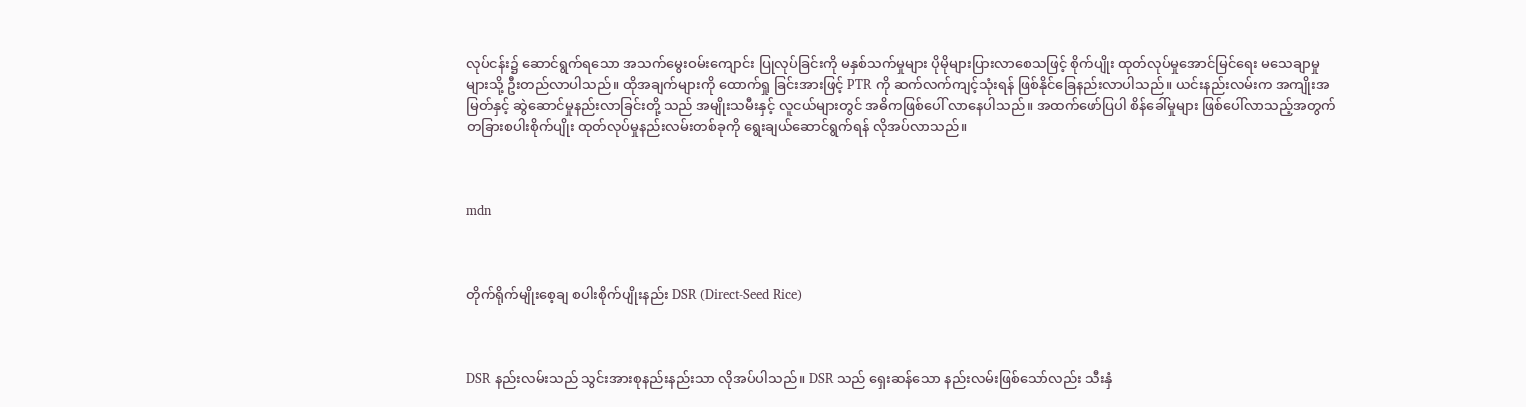လုပ်ငန်း၌ ဆောင်ရွက်ရသော အသက်မွေးဝမ်းကျောင်း ပြုလုပ်ခြင်းကို မနှစ်သက်မှုများ ပိုမိုများပြားလာစေသဖြင့် စိုက်ပျိုး ထုတ်လုပ်မှုအောင်မြင်ရေး မသေချာမှုများသို့ ဦးတည်လာပါသည်။ ထိုအချက်များကို ထောက်ရှု ခြင်းအားဖြင့် PTR ကို ဆက်လက်ကျင့်သုံးရန် ဖြစ်နိုင်ခြေနည်းလာပါသည်။ ယင်းနည်းလမ်းက အကျိုးအမြတ်နှင့် ဆွဲဆောင်မှုနည်းလာခြင်းတို့ သည် အမျိုးသမီးနှင့် လူငယ်များတွင် အဓိကဖြစ်ပေါ် လာနေပါသည်။ အထက်ဖော်ပြပါ စိန်ခေါ်မှုများ ဖြစ်ပေါ်လာသည့်အတွက် တခြားစပါးစိုက်ပျိုး ထုတ်လုပ်မှုနည်းလမ်းတစ်ခုကို ရွေးချယ်ဆောင်ရွက်ရန် လိုအပ်လာသည်။



mdn



တိုက်ရိုက်မျိုးစေ့ချ စပါးစိုက်ပျိုးနည်း DSR (Direct-Seed Rice)



DSR နည်းလမ်းသည် သွင်းအားစုနည်းနည်းသာ လိုအပ်ပါသည်။ DSR သည် ရှေးဆန်သော နည်းလမ်းဖြစ်သော်လည်း သီးနှံ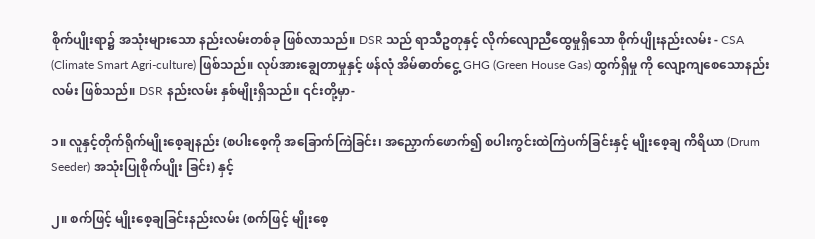စိုက်ပျိုးရာ၌ အသုံးများသော နည်းလမ်းတစ်ခု ဖြစ်လာသည်။ DSR သည် ရာသီဥတုနှင့် လိုက်လျောညီထွေမှုရှိသော စိုက်ပျိုးနည်းလမ်း - CSA (Climate Smart Agri-culture) ဖြစ်သည်။ လုပ်အားချွေတာမှုနှင့် ဖန်လုံ အိမ်ဓာတ်ငွေ့ GHG (Green House Gas) ထွက်ရှိမှု ကို လျော့ကျစေသောနည်းလမ်း ဖြစ်သည်။ DSR နည်းလမ်း နှစ်မျိုးရှိသည်။ ၎င်းတို့မှာ-

၁။ လူနှင့်တိုက်ရိုက်မျိုးစေ့ချနည်း (စပါးစေ့ကို အခြောက်ကြဲခြင်း၊ အညှောက်ဖောက်၍ စပါးကွင်းထဲကြဲပက်ခြင်းနှင့် မျိုးစေ့ချ ကိရိယာ (Drum Seeder) အသုံးပြုစိုက်ပျိုး ခြင်း) နှင့်

၂။ စက်ဖြင့် မျိုးစေ့ချခြင်းနည်းလမ်း (စက်ဖြင့် မျိုးစေ့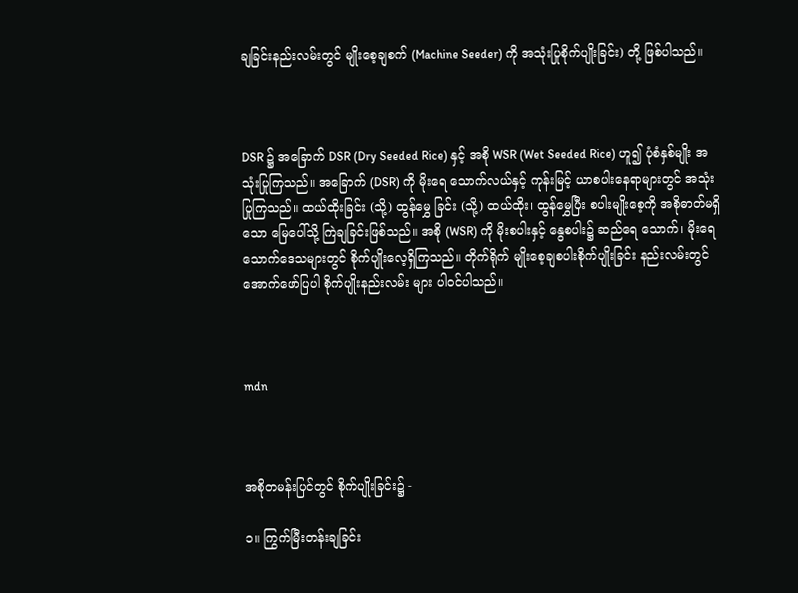ချခြင်းနည်းလမ်းတွင် မျိုးစေ့ချစက် (Machine Seeder) ကို အသုံးပြုစိုက်ပျိုးခြင်း) တို့ ဖြစ်ပါသည်။



DSR ၌ အခြောက် DSR (Dry Seeded Rice) နှင့် အစို WSR (Wet Seeded Rice) ဟူ၍ ပုံစံနှစ်မျိုး အသုံးပြုကြသည်။ အခြောက် (DSR) ကို မိုးရေ သောက်လယ်နှင့် ကုန်းမြင့် ယာစပါးနေရာများတွင် အသုံးပြုကြသည်။ ထယ်ထိုးခြင်း (သို့) ထွန်မွှေ ခြင်း (သို့) ထယ်ထိုး၊ ထွန်မွှေပြီး စပါးမျိုးစေ့ကို အစိုဓာတ်မရှိသော မြေပေါ်သို့ ကြဲချခြင်းဖြစ်သည်။ အစို (WSR) ကို မိုးစပါးနှင့် နွေစပါး၌ ဆည်ရေ သောက်၊ မိုးရေသောက်ဒေသများတွင် စိုက်ပျိုးလေ့ရှိကြသည်။ တိုက်ရိုက် မျိုးစေ့ချစပါးစိုက်ပျိုးခြင်း နည်းလမ်းတွင် အောက်ဖော်ပြပါ စိုက်ပျိုးနည်းလမ်း များ ပါဝင်ပါသည်။



mdn



အစိုတမန်းပြင်တွင် စိုက်ပျိုးခြင်း၌ -

၁။ ကြွက်မြီးတန်းချခြင်း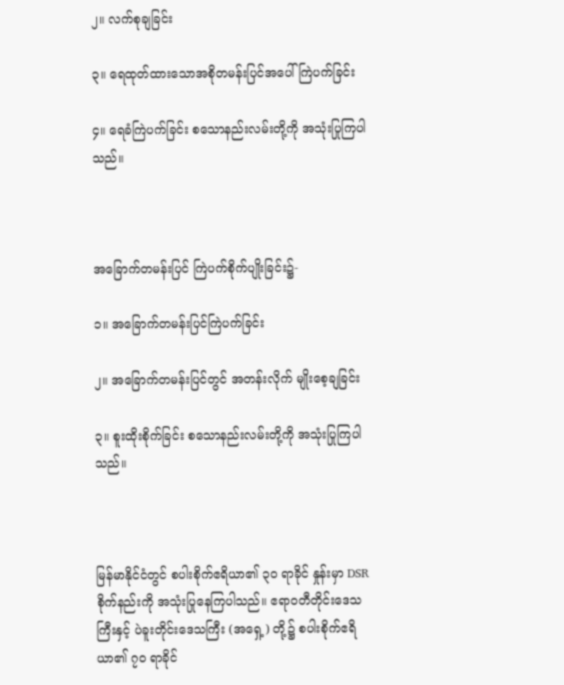၂။ လက်စုချခြင်း

၃။ ရေထုတ်ထားသောအစိုတမန်းပြင်အပေါ် ကြဲပက်ခြင်း

၄။ ရေခံကြဲပက်ခြင်း စသောနည်းလမ်းတို့ကို အသုံးပြုကြပါသည်။



အခြောက်တမန်းပြင် ကြဲပက်စိုက်ပျိုးခြင်း၌-

၁။ အခြောက်တမန်းပြင်ကြဲပက်ခြင်း

၂။ အခြောက်တမန်းပြင်တွင် အတန်းလိုက် မျိုးစေ့ချခြင်း

၃။ စူးထိုးစိုက်ခြင်း စသောနည်းလမ်းတို့ကို အသုံးပြုကြပါသည်။



မြန်မာနိုင်ငံတွင် စပါးစိုက်ဧရိယာ၏ ၃၀ ရာခိုင် နှုန်းမှာ DSR စိုက်နည်းကို အသုံးပြုနေကြပါသည်။ ဧရာဝတီတိုင်းဒေသကြီးနှင့် ပဲခူးတိုင်းဒေသကြီး (အရှေ့) တို့၌ စပါးစိုက်ဧရိယာ၏ ၇၀ ရာခိုင်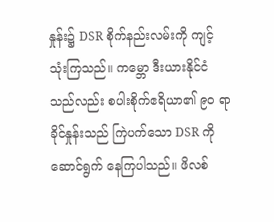နှုန်း၌ DSR စိုက်နည်းလမ်းကို ကျင့်သုံးကြသည်။ ကမ္ဘော ဒီးယားနိုင်ငံသည်လည်း စပါးစိုက်ဧရိယာ၏ ၉၀ ရာခိုင်နှုန်းသည် ကြဲပက်သော DSR ကို ဆောင်ရွက် နေကြပါသည်။ ဖိလစ်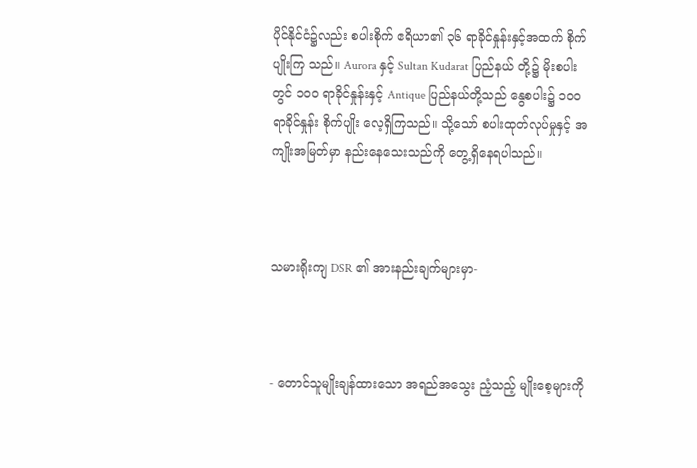ပိုင်နိုင်ငံ၌လည်း စပါးစိုက် ဧရိယာ၏ ၃၆ ရာခိုင်နှုန်းနှင့်အထက် စိုက်ပျိုးကြ သည်။ Aurora နှင့် Sultan Kudarat ပြည်နယ် တို့၌ မိုးစပါးတွင် ၁၀၀ ရာခိုင်နှုန်းနှင့် Antique ပြည်နယ်တို့သည် နွေစပါး၌ ၁၀၀ ရာခိုင်နှုန်း စိုက်ပျိုး လေ့ရှိကြသည်။ သို့သော် စပါးထုတ်လုပ်မှုနှင့် အကျိုးအမြတ်မှာ နည်းနေသေးသည်ကို တွေ့ရှိနေရပါသည်။



သမားရိုးကျ DSR ၏ အားနည်းချက်များမှာ-



- တောင်သူမျိုးချန်ထားသော အရည်အသွေး ညံ့သည့် မျိုးစေ့များကို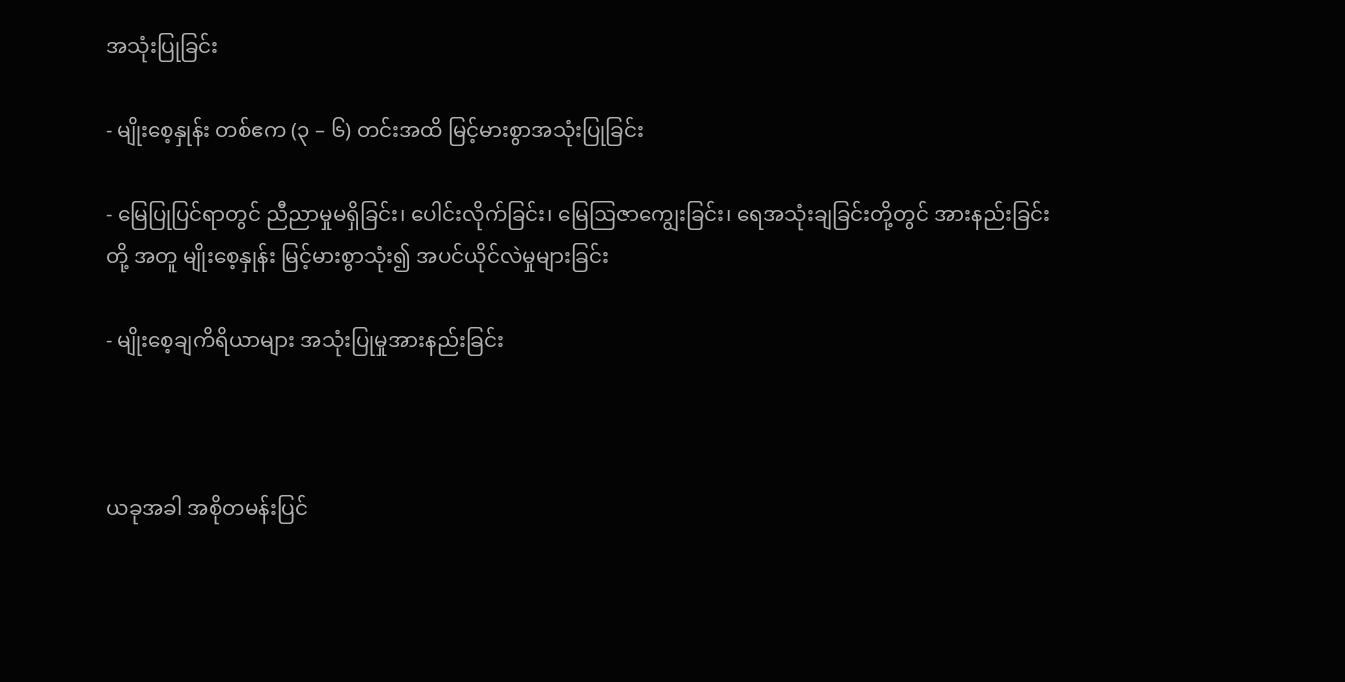အသုံးပြုခြင်း

- မျိုးစေ့နှုန်း တစ်ဧက (၃ – ၆) တင်းအထိ မြင့်မားစွာအသုံးပြုခြင်း

- မြေပြုပြင်ရာတွင် ညီညာမှုမရှိခြင်း၊ ပေါင်းလိုက်ခြင်း၊ မြေဩဇာကျွေးခြင်း၊ ရေအသုံးချခြင်းတို့တွင် အားနည်းခြင်းတို့ အတူ မျိုးစေ့နှုန်း မြင့်မားစွာသုံး၍ အပင်ယိုင်လဲမှုများခြင်း

- မျိုးစေ့ချကိရိယာများ အသုံးပြုမှုအားနည်းခြင်း



ယခုအခါ အစိုတမန်းပြင်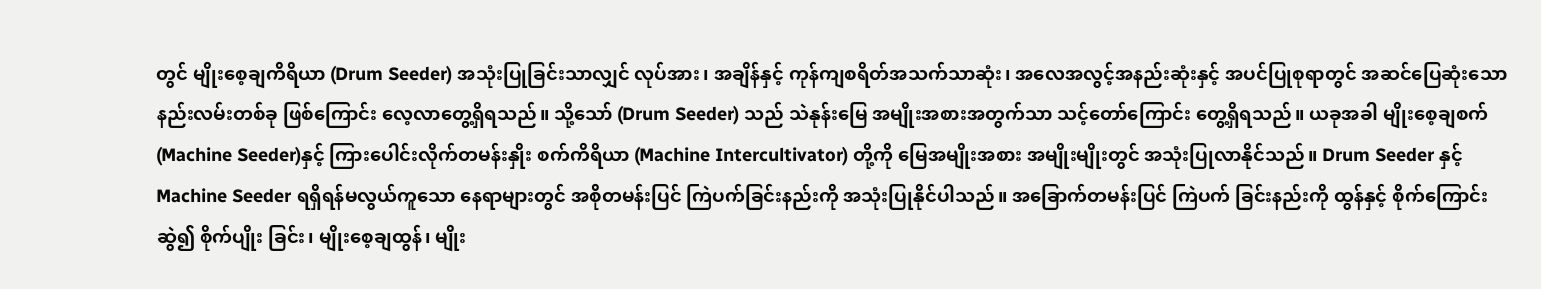တွင် မျိုးစေ့ချကိရိယာ (Drum Seeder) အသုံးပြုခြင်းသာလျှင် လုပ်အား၊ အချိန်နှင့် ကုန်ကျစရိတ်အသက်သာဆုံး၊ အလေအလွင့်အနည်းဆုံးနှင့် အပင်ပြုစုရာတွင် အဆင်ပြေဆုံးသော နည်းလမ်းတစ်ခု ဖြစ်ကြောင်း လေ့လာတွေ့ရှိရသည်။ သို့သော် (Drum Seeder) သည် သဲနုန်းမြေ အမျိုးအစားအတွက်သာ သင့်တော်ကြောင်း တွေ့ရှိရသည်။ ယခုအခါ မျိုးစေ့ချစက် (Machine Seeder)နှင့် ကြားပေါင်းလိုက်တမန်းနှိုး စက်ကိရိယာ (Machine Intercultivator) တို့ကို မြေအမျိုးအစား အမျိုးမျိုးတွင် အသုံးပြုလာနိုင်သည်။ Drum Seeder နှင့် Machine Seeder ရရှိရန်မလွယ်ကူသော နေရာများတွင် အစိုတမန်းပြင် ကြဲပက်ခြင်းနည်းကို အသုံးပြုနိုင်ပါသည်။ အခြောက်တမန်းပြင် ကြဲပက် ခြင်းနည်းကို ထွန်နှင့် စိုက်ကြောင်းဆွဲ၍ စိုက်ပျိုး ခြင်း၊ မျိုးစေ့ချထွန်၊ မျိုး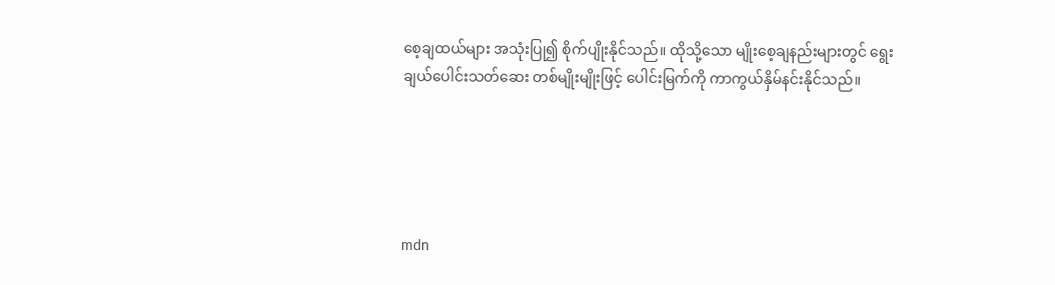စေ့ချထယ်များ အသုံးပြု၍ စိုက်ပျိုးနိုင်သည်။ ထိုသို့သော မျိုးစေ့ချနည်းများတွင် ရွေးချယ်ပေါင်းသတ်ဆေး တစ်မျိုးမျိုးဖြင့် ပေါင်းမြက်ကို ကာကွယ်နှိမ်နင်းနိုင်သည်။





mdn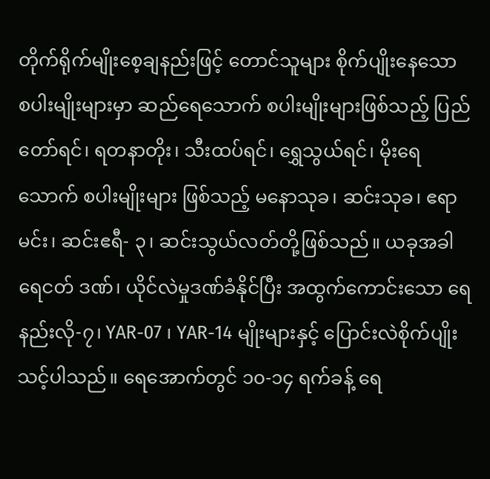တိုက်ရိုက်မျိုးစေ့ချနည်းဖြင့် တောင်သူများ စိုက်ပျိုးနေသော စပါးမျိုးများမှာ ဆည်ရေသောက် စပါးမျိုးများဖြစ်သည့် ပြည်တော်ရင်၊ ရတနာတိုး၊ သီးထပ်ရင်၊ ရွှေသွယ်ရင်၊ မိုးရေသောက် စပါးမျိုးများ ဖြစ်သည့် မနောသုခ၊ ဆင်းသုခ၊ ဧရာမင်း၊ ဆင်းဧရီ- ၃၊ ဆင်းသွယ်လတ်တို့ဖြစ်သည်။ ယခုအခါ ရေငတ် ဒဏ်၊ ယိုင်လဲမှုဒဏ်ခံနိုင်ပြီး အထွက်ကောင်းသော ရေနည်းလို-၇၊ YAR-07 ၊ YAR-14 မျိုးများနှင့် ပြောင်းလဲစိုက်ပျိုးသင့်ပါသည်။ ရေအောက်တွင် ၁၀-၁၄ ရက်ခန့် ရေ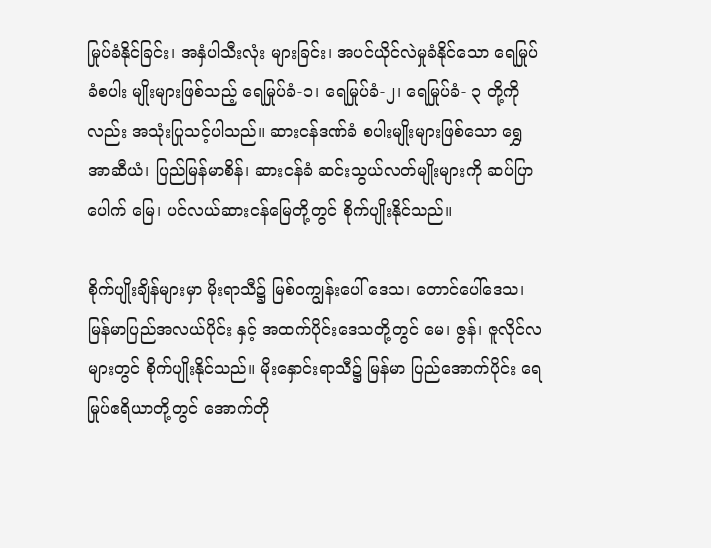မြုပ်ခံနိုင်ခြင်း၊ အနှံပါသီးလုံး များခြင်း၊ အပင်ယိုင်လဲမှုခံနိုင်သော ရေမြုပ်ခံစပါး မျိုးများဖြစ်သည့် ရေမြုပ်ခံ-၁၊ ရေမြုပ်ခံ-၂၊ ရေမြုပ်ခံ- ၃ တို့ကိုလည်း အသုံးပြုသင့်ပါသည်။ ဆားငန်ဒဏ်ခံ စပါးမျိုးများဖြစ်သော ရွှေအာဆီယံ၊ ပြည်မြန်မာစိန်၊ ဆားငန်ခံ ဆင်းသွယ်လတ်မျိုးများကို ဆပ်ပြာပေါက် မြေ၊ ပင်လယ်ဆားငန်မြေတို့တွင် စိုက်ပျိုးနိုင်သည်။

စိုက်ပျိုးချိန်များမှာ မိုးရာသီ၌ မြစ်ဝကျွန်း‌ပေါ် ဒေသ၊ တောင်ပေါ်ဒေသ၊ မြန်မာပြည်အလယ်ပိုင်း နှင့် အထက်ပိုင်းဒေသတို့တွင် မေ၊ ဇွန်၊ ဇူလိုင်လများတွင် စိုက်ပျိုးနိုင်သည်။ မိုးနှောင်းရာသီ၌ မြန်မာ ပြည်အောက်ပိုင်း ရေမြုပ်ဧရိယာတို့တွင် အောက်တို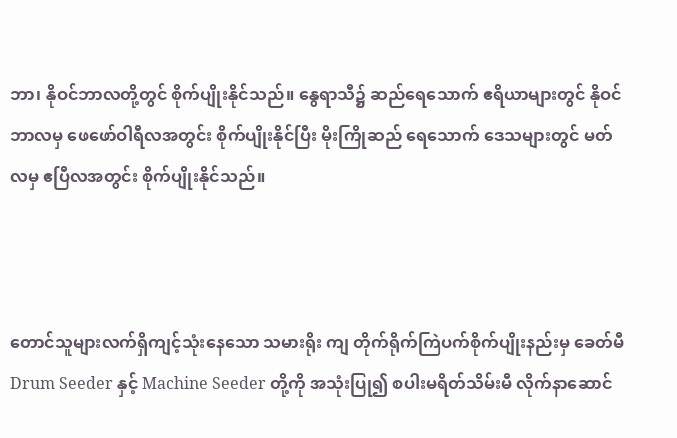ဘာ၊ နိုဝင်ဘာလတို့တွင် စိုက်ပျိုးနိုင်သည်။ နွေရာသီ၌ ဆည်ရေသောက် ဧရိယာများတွင် နိုဝင်ဘာလမှ ဖေဖော်ဝါရီလအတွင်း စိုက်ပျိုးနိုင်ပြီး မိုးကြိုဆည် ရေသောက် ဒေသများတွင် မတ်လမှ ဧပြီလအတွင်း စိုက်ပျိုးနိုင်သည်။



တောင်သူများလက်ရှိကျင့်သုံးနေသော သမားရိုး ကျ တိုက်ရိုက်ကြဲပက်စိုက်ပျိုးနည်းမှ ခေတ်မီ Drum Seeder နှင့် Machine Seeder တို့ကို အသုံးပြု၍ စပါးမရိတ်သိမ်းမီ လိုက်နာဆောင်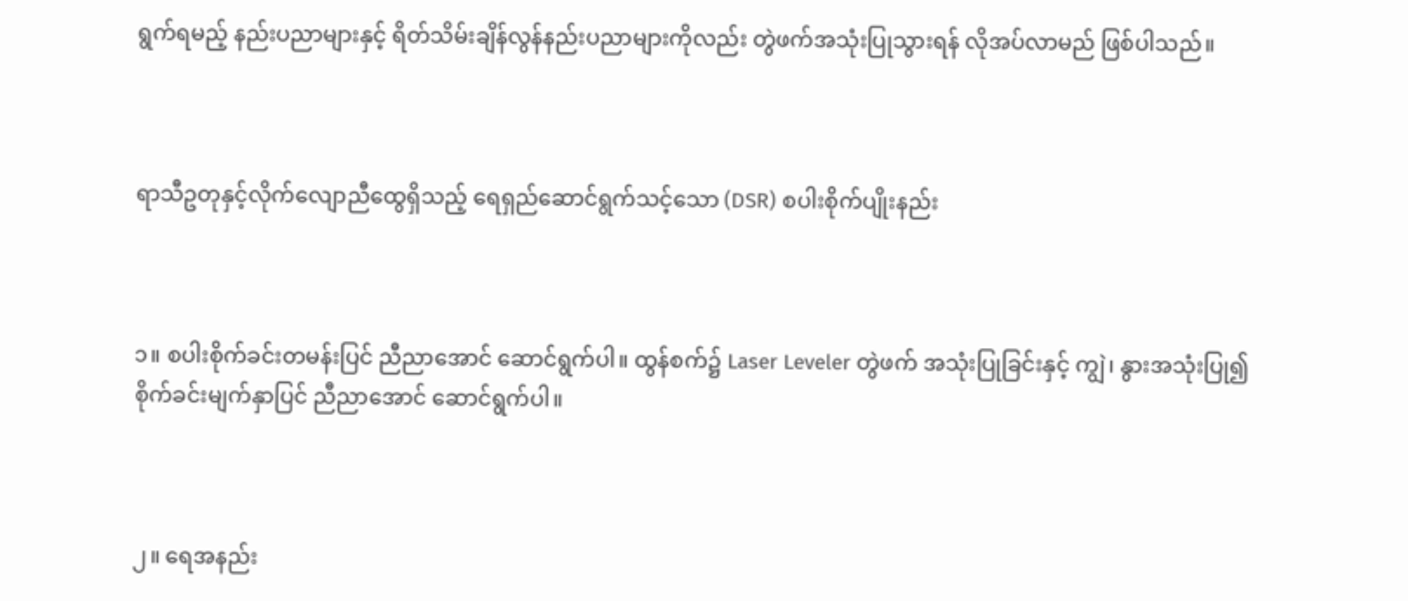ရွက်ရမည့် နည်းပညာများနှင့် ရိတ်သိမ်းချိန်လွန်နည်းပညာများကိုလည်း တွဲဖက်အသုံးပြုသွားရန် လိုအပ်လာမည် ဖြစ်ပါသည်။



ရာသီဥတုနှင့်လိုက်လျောညီထွေရှိသည့် ရေရှည်ဆောင်ရွက်သင့်သော (DSR) စပါးစိုက်ပျိုးနည်း



၁။ စပါးစိုက်ခင်းတမန်းပြင် ညီညာအောင် ဆောင်ရွက်ပါ။ ထွန်စက်၌ Laser Leveler တွဲဖက် အသုံးပြုခြင်းနှင့် ကျွဲ၊ နွားအသုံးပြု၍ စိုက်ခင်းမျက်နှာပြင် ညီညာအောင် ဆောင်ရွက်ပါ။



၂။ ရေအနည်း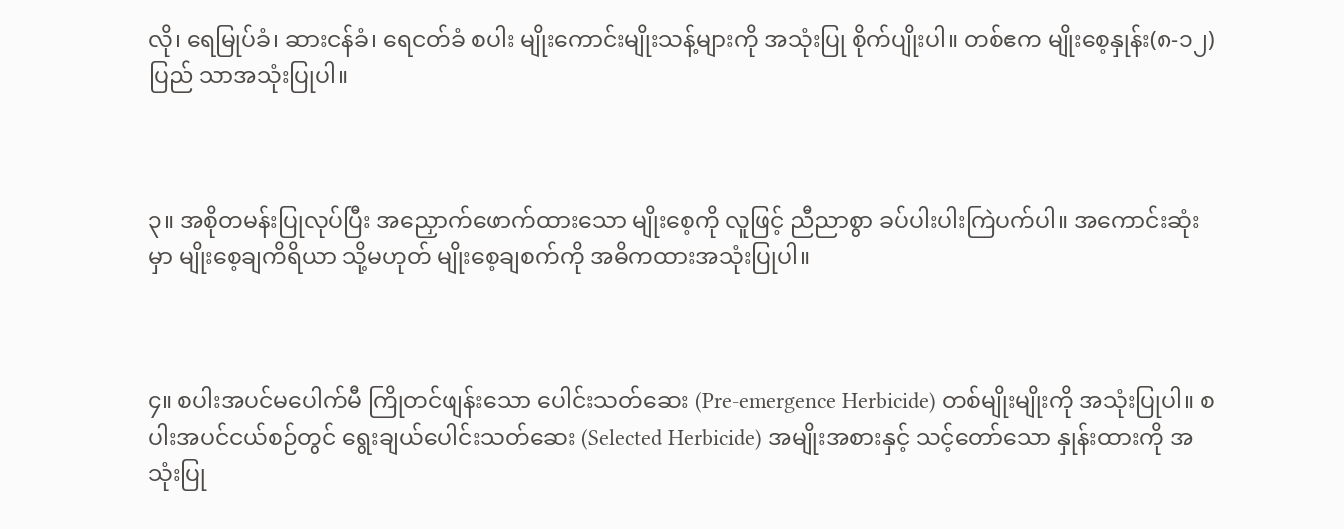လို၊ ရေမြုပ်ခံ၊ ဆားငန်ခံ၊ ရေငတ်ခံ စပါး မျိုးကောင်းမျိုးသန့်များကို အသုံးပြု စိုက်ပျိုးပါ။ တစ်ဧက မျိုးစေ့နှုန်း(၈-၁၂)ပြည် သာအသုံးပြုပါ။



၃။ အစိုတမန်းပြုလုပ်ပြီး အညှောက်ဖောက်ထားသော မျိုးစေ့ကို လူဖြင့် ညီညာစွာ ခပ်ပါးပါးကြဲပက်ပါ။ အကောင်းဆုံးမှာ မျိုးစေ့ချကိရိယာ သို့မဟုတ် မျိုးစေ့ချစက်ကို အဓိကထားအသုံးပြုပါ။



၄။ စပါးအပင်မပေါက်မီ ကြိုတင်ဖျန်းသော ပေါင်းသတ်ဆေး (Pre-emergence Herbicide) တစ်မျိုးမျိုးကို အသုံးပြုပါ။ စပါးအပင်ငယ်စဉ်တွင် ရွေးချယ်ပေါင်းသတ်ဆေး (Selected Herbicide) အမျိုးအစားနှင့် သင့်တော်သော နှုန်းထားကို အသုံးပြု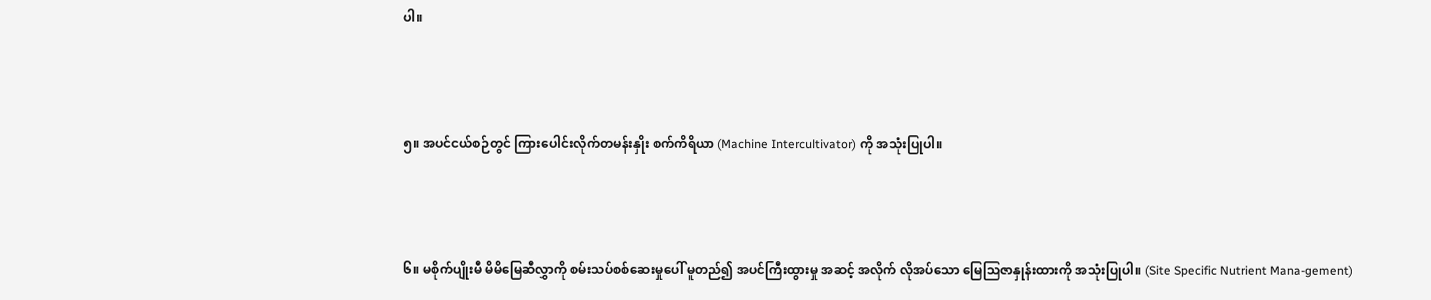ပါ။



၅။ အပင်ငယ်စဉ်တွင် ကြားပေါင်းလိုက်တမန်းနှိုး စက်ကိရိယာ (Machine Intercultivator) ကို အသုံးပြုပါ။



၆။ မစိုက်ပျိုးမီ မိမိမြေဆီလွှာကို စမ်းသပ်စစ်ဆေးမှုပေါ် မူတည်၍ အပင်ကြီးထွားမှု အဆင့် အလိုက် လိုအပ်သော မြေဩဇာနှုန်းထားကို အသုံးပြုပါ။ (Site Specific Nutrient Mana-gement)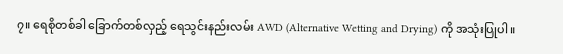၇။ ရေစိုတစ်ခါ ခြောက်တစ်လှည့် ရေသွင်းနည်းလမ်း AWD (Alternative Wetting and Drying) ကို အသုံးပြုပါ။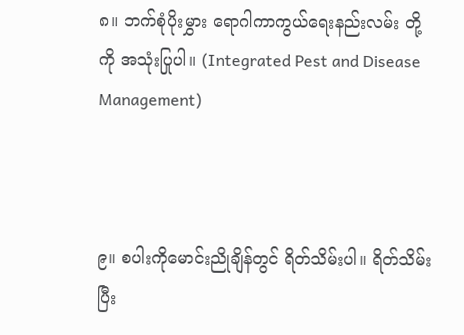၈။ ဘက်စုံပိုးမွှား ရောဂါကာကွယ်ရေးနည်းလမ်း တို့ကို အသုံးပြုပါ။ (Integrated Pest and Disease Management)



၉။ စပါးကိုမောင်းညိုချိန်တွင် ရိတ်သိမ်းပါ။ ရိတ်သိမ်းပြီး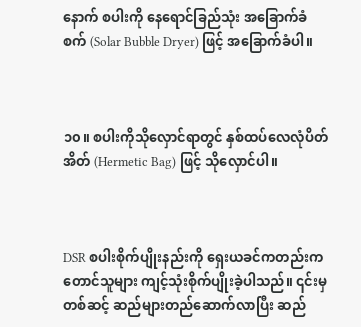နောက် စပါးကို နေရောင်ခြည်သုံး အခြောက်ခံစက် (Solar Bubble Dryer) ဖြင့် အခြောက်ခံပါ။



၁၀။ စပါးကိုသိုလှောင်ရာတွင် နှစ်ထပ်လေလုံပိတ် အိတ် (Hermetic Bag) ဖြင့် သိုလှောင်ပါ။



DSR စပါးစိုက်ပျိုးနည်းကို ရှေးယခင်ကတည်းက တောင်သူများ ကျင့်သုံးစိုက်ပျိုးခဲ့ပါသည်။ ၎င်းမှတစ်ဆင့် ဆည်များတည်ဆောက်လာပြီး ဆည်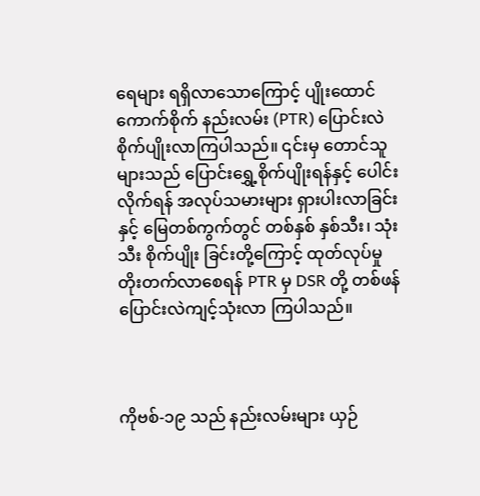ရေများ ရရှိလာသောကြောင့် ပျိုးထောင်ကောက်စိုက် နည်းလမ်း (PTR) ပြောင်းလဲစိုက်ပျိုးလာကြပါသည်။ ၎င်းမှ တောင်သူများသည် ပြောင်းရွှေ့စိုက်ပျိုးရန်နှင့် ပေါင်းလိုက်ရန် အလုပ်သမားများ ရှားပါးလာခြင်းနှင့် မြေတစ်ကွက်တွင် တစ်နှစ် နှစ်သီး၊ သုံးသီး စိုက်ပျိုး ခြင်းတို့ကြောင့် ထုတ်လုပ်မှု တိုးတက်လာစေရန် PTR မှ DSR တို့ တစ်ဖန် ပြောင်းလဲကျင့်သုံးလာ ကြပါသည်။



ကိုဗစ်-၁၉ သည် နည်းလမ်းများ ယှဉ်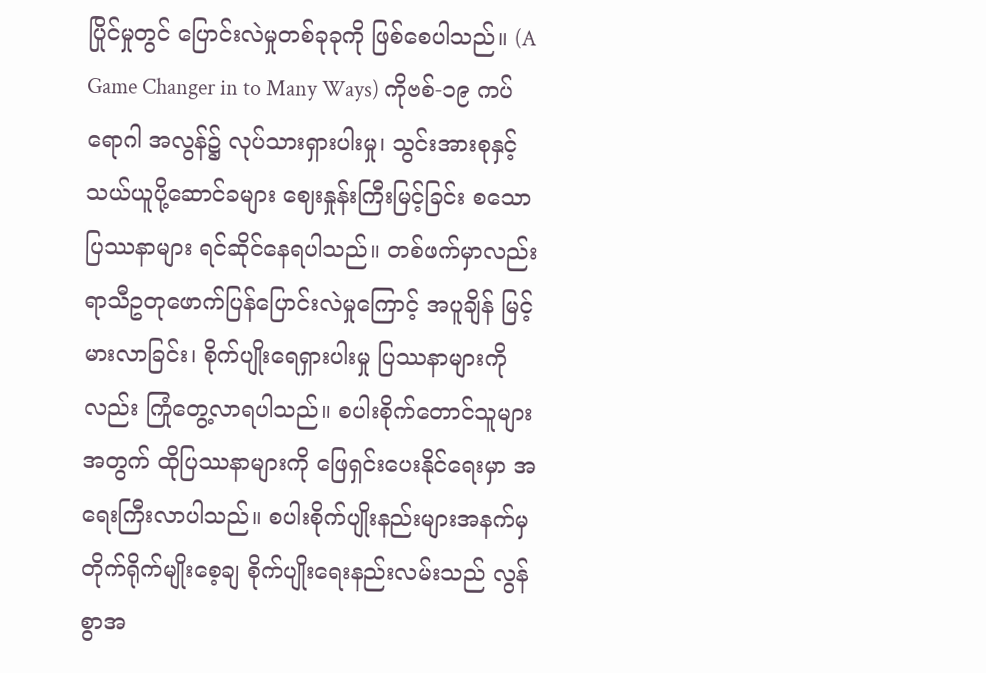ပြိုင်မှုတွင် ပြောင်းလဲမှုတစ်ခုခုကို ဖြစ်စေပါသည်။ (A Game Changer in to Many Ways) ကိုဗစ်-၁၉ ကပ်ရောဂါ အလွန်၌ လုပ်သားရှားပါးမှု၊ သွင်းအားစုနှင့် သယ်ယူပို့ဆောင်ခများ ဈေးနှုန်းကြီးမြင့်ခြင်း စသော ပြဿနာများ ရင်ဆိုင်နေရပါသည်။ တစ်ဖက်မှာလည်း ရာသီဥတုဖောက်ပြန်ပြောင်းလဲမှုကြောင့် အပူချိန် မြင့်မားလာခြင်း၊ စိုက်ပျိုးရေရှားပါးမှု ပြဿနာများကိုလည်း ကြုံတွေ့လာရပါသည်။ စပါးစိုက်တောင်သူများအတွက် ထိုပြဿနာများကို ဖြေရှင်းပေးနိုင်ရေးမှာ အရေးကြီးလာပါသည်။ စပါးစိုက်ပျိုးနည်းများအနက်မှ တိုက်ရိုက်မျိုးစေ့ချ စိုက်ပျိုးရေးနည်းလမ်းသည် လွန်စွာအ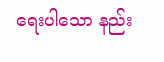ရေးပါသော နည်း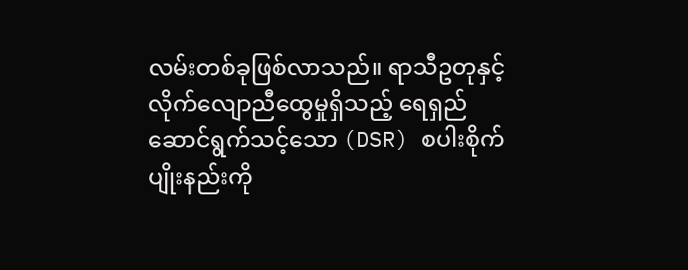လမ်းတစ်ခုဖြစ်လာသည်။ ရာသီဥတုနှင့် လိုက်လျောညီထွေမှုရှိသည့် ရေရှည်ဆောင်ရွက်သင့်သော (DSR) စပါးစိုက်ပျိုးနည်းကို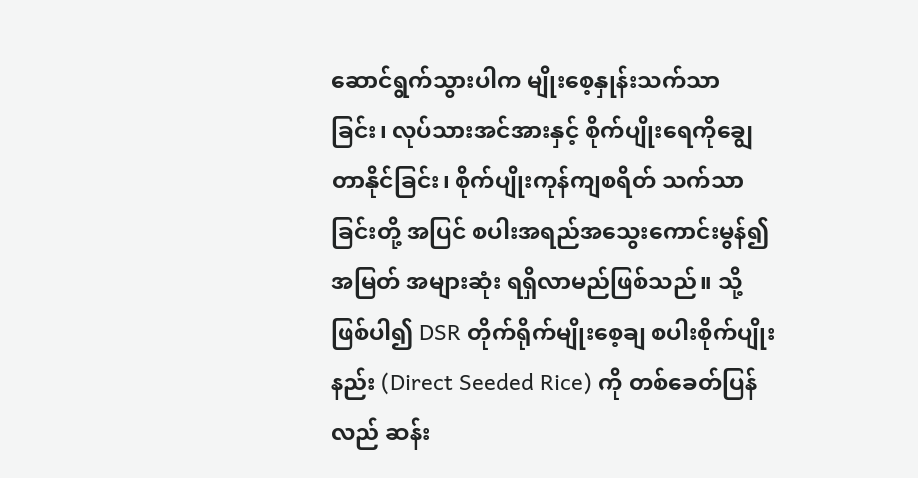ဆောင်ရွက်သွားပါက မျိုးစေ့နှုန်းသက်သာ ခြင်း၊ လုပ်သားအင်အားနှင့် စိုက်ပျိုးရေကိုချွေတာနိုင်ခြင်း၊ စိုက်ပျိုးကုန်ကျစရိတ် သက်သာခြင်းတို့ အပြင် စပါးအရည်အသွေးကောင်းမွန်၍ အမြတ် အများဆုံး ရရှိလာမည်ဖြစ်သည်။ သို့ဖြစ်ပါ၍ DSR တိုက်ရိုက်မျိုးစေ့ချ စပါးစိုက်ပျိုးနည်း (Direct Seeded Rice) ကို တစ်ခေတ်ပြန်လည် ဆန်း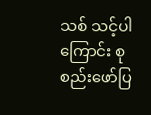သစ် သင့်ပါကြောင်း စုစည်းဖော်ပြ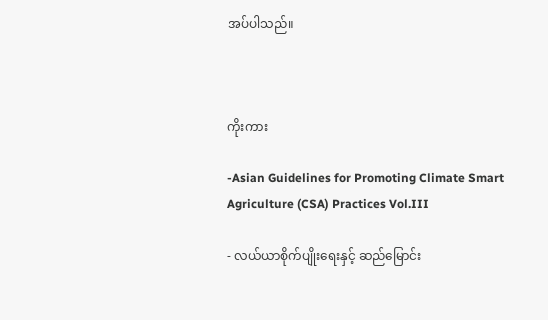အပ်ပါသည်။



ကိုးကား

-Asian Guidelines for Promoting Climate Smart Agriculture (CSA) Practices Vol.III

- လယ်ယာစိုက်ပျိုးရေးနှင့် ဆည်မြောင်း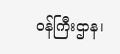ဝန်ကြီးဌာန၊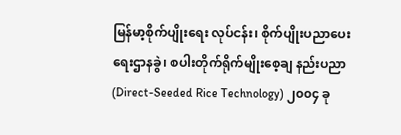မြန်မာ့စိုက်ပျိုးရေး လုပ်ငန်း၊ စိုက်ပျိုးပညာပေးရေးဌာနခွဲ၊ စပါးတိုက်ရိုက်မျိုးစေ့ချ နည်းပညာ (Direct-Seeded Rice Technology) ၂၀၀၄ ခု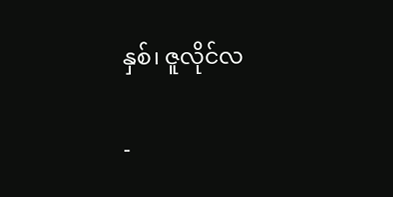နှစ်၊ ဇူလိုင်လ

-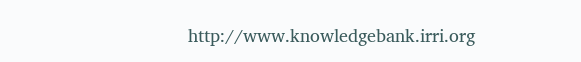http://www.knowledgebank.irri.org